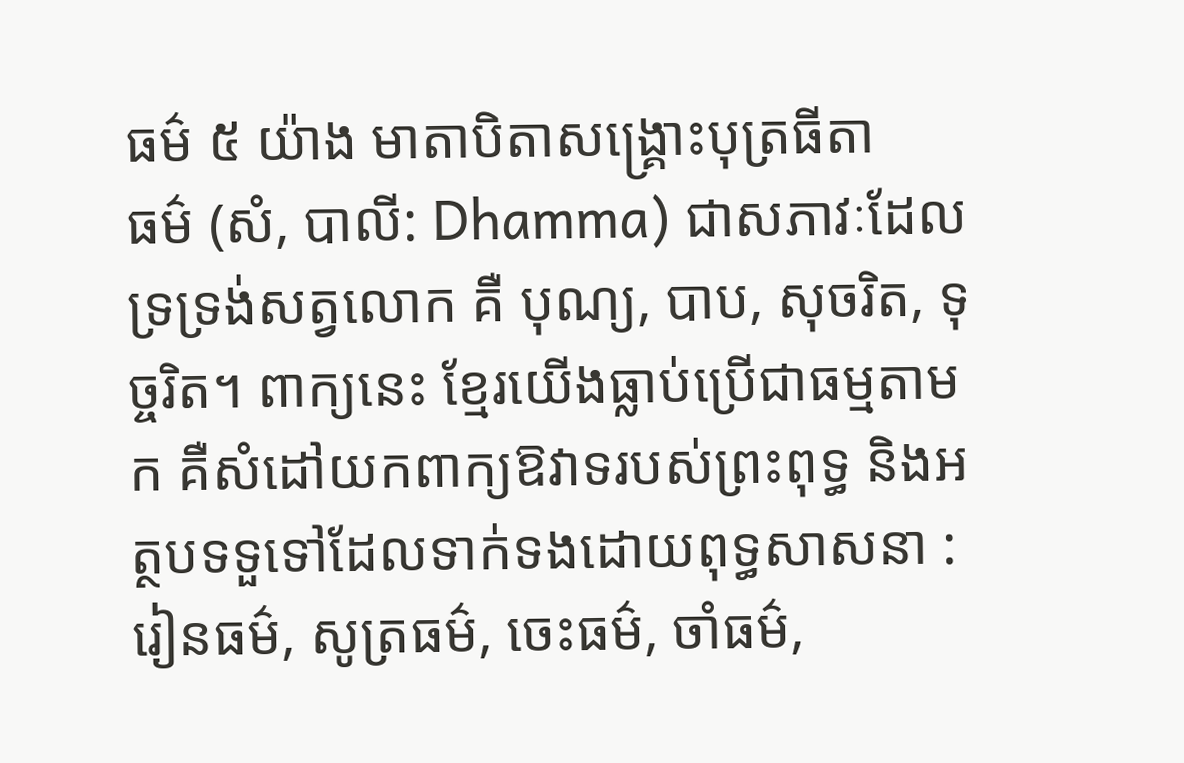ធម៌ ៥ យ៉ាង មាតាបិតាសង្គ្រោះបុត្រធីតា
ធម៌ (សំ, បាលី: Dhamma) ជាសភាវៈដែលទ្រទ្រង់សត្វលោក គឺ បុណ្យ, បាប, សុចរិត, ទុច្ចរិត។ ពាក្យនេះ ខ្មែរយើងធ្លាប់ប្រើជាធម្មតាមក គឺសំដៅយកពាក្យឱវាទរបស់ព្រះពុទ្ធ និងអត្ថបទទួទៅដែលទាក់ទងដោយពុទ្ធសាសនា : រៀនធម៌, សូត្រធម៌, ចេះធម៌, ចាំធម៌,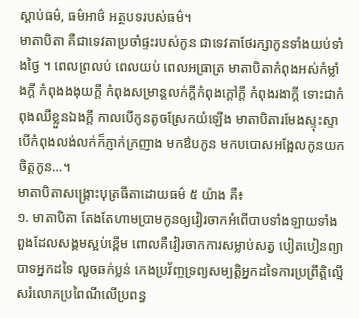ស្ដាប់ធម៌, ធម៌អាថ៌ អត្ថបទរបស់ធម៌។
មាតាបិតា គឺជាទេវតាប្រចាំផ្ទះរបស់កូន ជាទេវតាថែរក្សាកូនទាំងយប់ទាំងថ្ងៃ ។ ពេលព្រលប់ ពេលយប់ ពេលអធ្រាត្រ មាតាបិតាកំពុងអស់កំម្លាំងក្តី កំពុងងងុយក្តី កំពុងសម្រាន្តលក់ក្តីកំពុងក្តៅក្តី កំពុងរងាក្តី ទោះជាកំពុងឈឺខ្លួនឯងក្តី កាលបើកូនតូចស្រែកយំឡើង មាតាបិតារមែងស្ទុះស្ទា បើកំពុងលង់លក់ក៏ភ្ញាក់ក្រញាង មកឳបកូន មកបបោសអង្អែលកូនយកចិត្តកូន…។
មាតាបិតាសង្គ្រោះបុត្រធីតាដោយធម៌ ៥ យ៉ាង គឺ៖
១. មាតាបិតា តែងតែហាមប្រាមកូនឲ្យវៀរចាកអំពើបាបទាំងឡាយទាំងពួងដែលសង្គមស្អប់ខ្ពើម ពោលគឺវៀរចាកការសម្លាប់សត្វ បៀតបៀនព្យាបាទអ្នកដទៃ លួចឆក់ប្លន់ កេងប្រវ័ញ្ចទ្រព្យសម្បត្តិអ្នកដទៃការប្រព្រឹត្តិល្មើសរំលោភប្រពៃណីលើប្រពន្ធ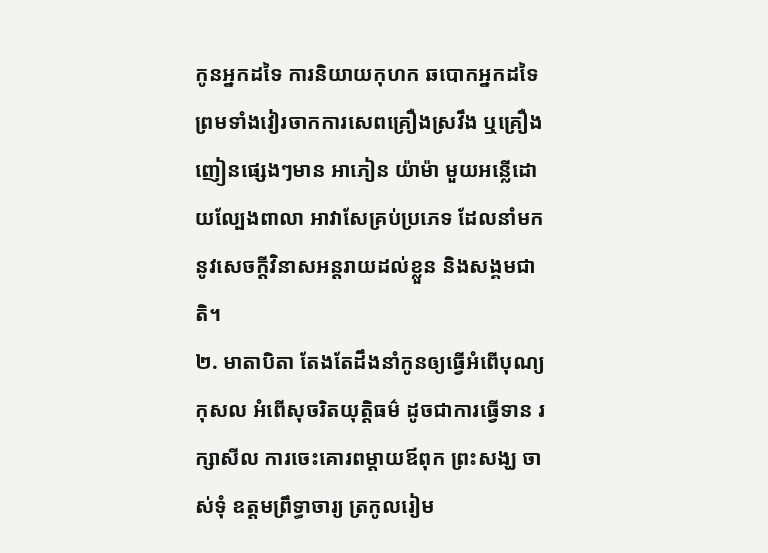កូនអ្នកដទៃ ការនិយាយកុហក ឆបោកអ្នកដទៃ ព្រមទាំងវៀរចាកការសេពគ្រឿងស្រវឹង ឬគ្រឿងញៀនផ្សេងៗមាន អាភៀន យ៉ាម៉ា មួយអន្លើដោយល្បែងពាលា អាវាសែគ្រប់ប្រភេទ ដែលនាំមកនូវសេចក្ដីវិនាសអន្តរាយដល់ខ្លួន និងសង្គមជាតិ។
២. មាតាបិតា តែងតែដឹងនាំកូនឲ្យធ្វើអំពើបុណ្យកុសល អំពើសុចរិតយុត្តិធម៌ ដូចជាការធ្វើទាន រក្សាសីល ការចេះគោរពម្ដាយឪពុក ព្រះសង្ឃ ចាស់ទុំ ឧត្ដមព្រឹទ្ធាចារ្យ ត្រកូលរៀម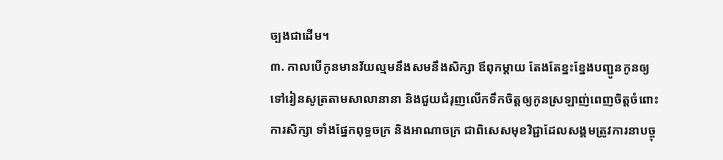ច្បងជាដើម។
៣. កាលបើកូនមានវ័យល្មមនឹងសមនឹងសិក្សា ឪពុកម្ដាយ តែងតែខ្នះខ្នែងបញ្ជូនកូនឲ្យទៅរៀនសូត្រតាមសាលានានា និងជួយជំរុញលើកទឹកចិត្តឲ្យកូនស្រឡាញ់ពេញចិត្តចំពោះការសិក្សា ទាំងផ្នែកពុទ្ធចក្រ និងអាណាចក្រ ជាពិសេសមុខវិជ្ជាដែលសង្គមត្រូវការនាបច្ចុ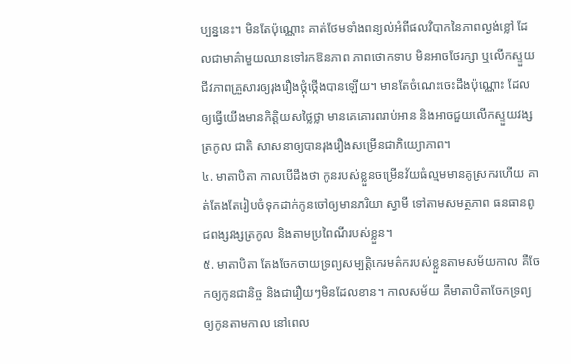ប្បន្ននេះ។ មិនតែប៉ុណ្ណោះ គាត់ថែមទាំងពន្យល់អំពីផលវិបាកនៃភាពល្ងង់ខ្លៅ ដែលជាមាគ៌ាមួយឈានទៅរកឱនភាព ភាពថោកទាប មិនអាចថែរក្សា ឬលើកស្ទួយជីវភាពគ្រួសារឲ្យរុងរឿងថ្កុំថ្កើងបានឡើយ។ មានតែចំណេះចេះដឹងប៉ុណ្ណោះ ដែលឲ្យធ្វើយើងមានកិត្តិយសថ្លៃថ្លា មានគេគោរពរាប់អាន និងអាចជួយលើកស្ទួយវង្សត្រកូល ជាតិ សាសនាឲ្យបានរុងរឿងសម្រើនជាភិយ្យោភាព។
៤. មាតាបិតា កាលបើដឹងថា កូនរបស់ខ្លួនចម្រើនវ័យធំល្មមមានគូស្រករហើយ គាត់តែងតែរៀបចំទុកដាក់កូនចៅឲ្យមានភរិយា ស្វាមី ទៅតាមសមត្ថភាព ធនធានពូជពង្សវង្សត្រកូល និងតាមប្រពៃណីរបស់ខ្លួន។
៥. មាតាបិតា តែងចែកចាយទ្រព្យសម្បត្តិកេរមត៌ករបស់ខ្លួនតាមសម័យកាល គឺចែកឲ្យកូនជានិច្ច និងជារឿយៗមិនដែលខាន។ កាលសម័យ គឺមាតាបិតាចែកទ្រព្យឲ្យកូនតាមកាល នៅពេល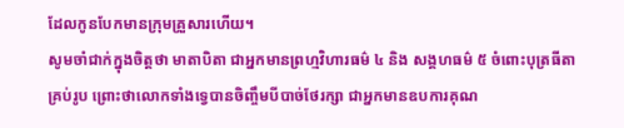ដែលកូនបែកមានក្រុមគ្រួសារហើយ។
សូមចាំជាក់ក្នុងចិត្តថា មាតាបិតា ជាអ្នកមានព្រហ្មវិហារធម៌ ៤ និង សង្គហធម៌ ៥ ចំពោះបុត្រធីតាគ្រប់រូប ព្រោះថាលោកទាំងទ្វេបានចិញ្ចឹមបីបាច់ថែរក្សា ជាអ្នកមានឧបការគុណ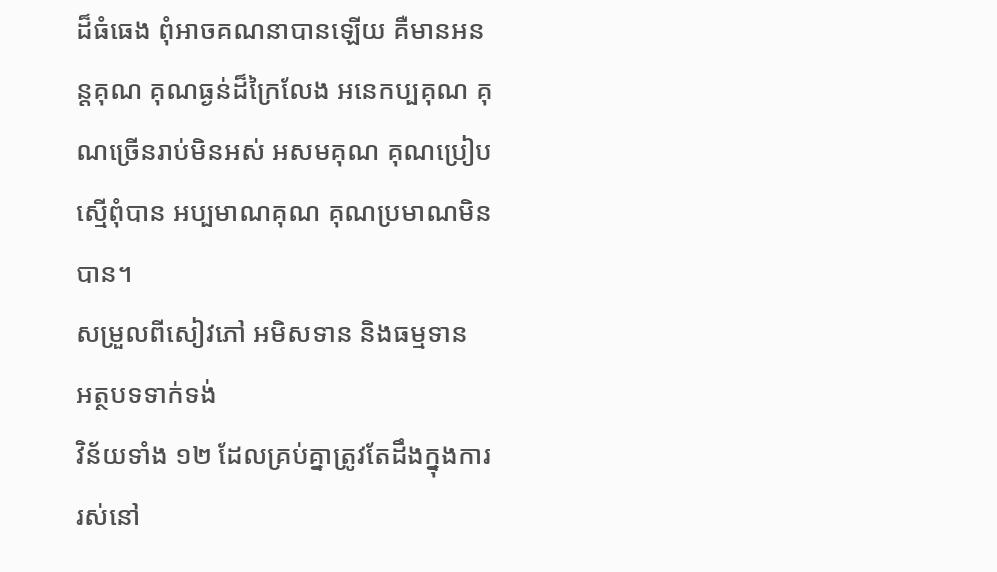ដ៏ធំធេង ពុំអាចគណនាបានឡើយ គឺមានអនន្តគុណ គុណធ្ងន់ដ៏ក្រៃលែង អនេកប្បគុណ គុណច្រើនរាប់មិនអស់ អសមគុណ គុណប្រៀបស្មើពុំបាន អប្បមាណគុណ គុណប្រមាណមិនបាន។
សម្រួលពីសៀវភៅ អមិសទាន និងធម្មទាន
អត្ថបទទាក់ទង់
វិន័យទាំង ១២ ដែលគ្រប់គ្នាត្រូវតែដឹងក្នុងការរស់នៅ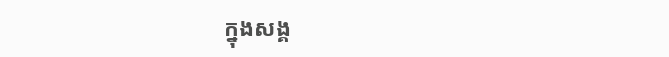ក្នុងសង្គ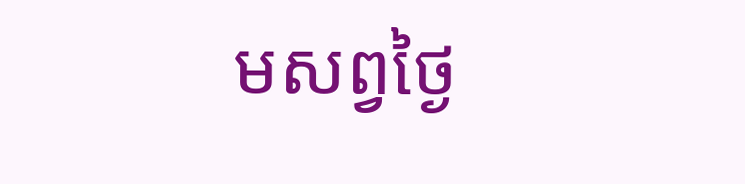មសព្វថ្ងៃ